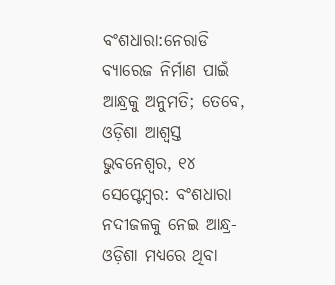ବଂଶଧାରା:ନେରାଡି ବ୍ୟାରେଜ ନିର୍ମାଣ ପାଇଁ ଆନ୍ଧ୍ରକୁ ଅନୁମତି; ତେବେ, ଓଡ଼ିଶା ଆଶ୍ୱସ୍ତ
ଭୁବନେଶ୍ୱର, ୧୪ ସେପ୍ଟେମ୍ବର: ବଂଶଧାରା ନଦୀଜଳକୁ ନେଇ ଆନ୍ଧ୍ର-ଓଡ଼ିଶା ମଧ୍ୟରେ ଥିବା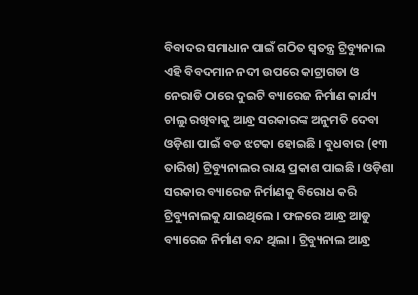ବିବାଦର ସମାଧାନ ପାଇଁ ଗଠିତ ସ୍ୱତନ୍ତ୍ର ଟ୍ରିବ୍ୟୁନାଲ ଏହି ବିବଦମାନ ନଦୀ ଉପରେ କାଟ୍ରାଗଡା ଓ ନେରାଡି ଠାରେ ଦୁଇଟି ବ୍ୟାରେଜ ନିର୍ମାଣ କାର୍ଯ୍ୟ ଚାଲୁ ରଖିବାକୁ ଆନ୍ଧ୍ର ସରକାରଙ୍କ ଅନୁମତି ଦେବା ଓଡ଼ିଶା ପାଇଁ ବଡ ଝଟକା ହୋଇଛି । ବୁଧବାର (୧୩ ତାରିଖ) ଟ୍ରିବ୍ୟୁନାଲର ରାୟ ପ୍ରକାଶ ପାଇଛି । ଓଡ଼ିଶା ସରକାର ବ୍ୟାରେଜ ନିର୍ମାଣକୁ ବିରୋଧ କରି ଟ୍ରିବ୍ୟୁନାଲକୁ ଯାଇଥିଲେ । ଫଳରେ ଆନ୍ଧ୍ର ଆଡୁ ବ୍ୟାରେଜ ନିର୍ମାଣ ବନ୍ଦ ଥିଲା । ଟ୍ରିବ୍ୟୁନାଲ ଆନ୍ଧ୍ର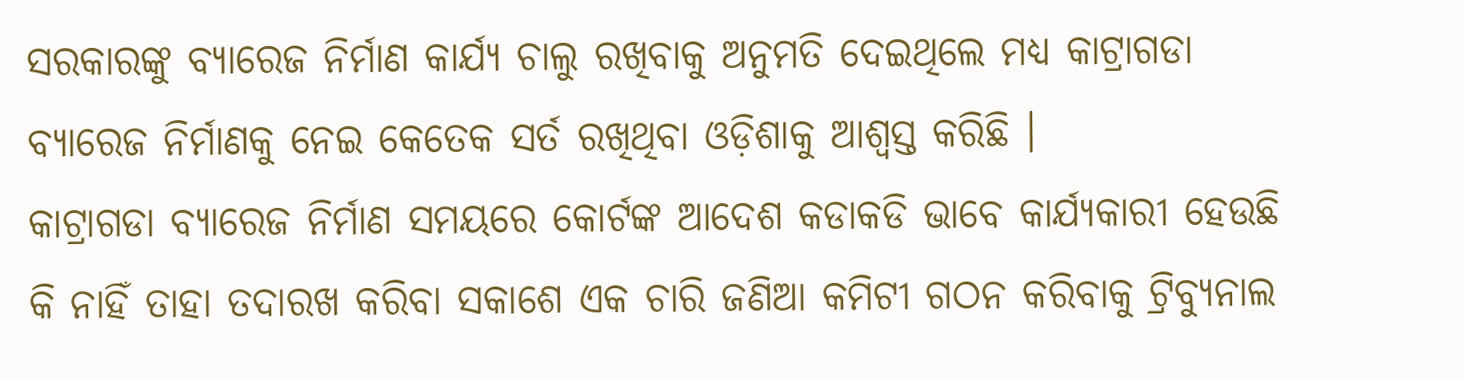ସରକାରଙ୍କୁ ବ୍ୟାରେଜ ନିର୍ମାଣ କାର୍ଯ୍ୟ ଚାଲୁ ରଖିବାକୁ ଅନୁମତି ଦେଇଥିଲେ ମଧ୍ୟ କାଟ୍ରାଗଡା ବ୍ୟାରେଜ ନିର୍ମାଣକୁ ନେଇ କେତେକ ସର୍ତ ରଖିଥିବା ଓଡ଼ିଶାକୁ ଆଶ୍ୱସ୍ତ କରିଛି ।
କାଟ୍ରାଗଡା ବ୍ୟାରେଜ ନିର୍ମାଣ ସମୟରେ କୋର୍ଟଙ୍କ ଆଦେଶ କଡାକଡି ଭାବେ କାର୍ଯ୍ୟକାରୀ ହେଉଛି କି ନାହିଁ ତାହା ତଦାରଖ କରିବା ସକାଶେ ଏକ ଚାରି ଜଣିଆ କମିଟୀ ଗଠନ କରିବାକୁ ଟ୍ରିବ୍ୟୁନାଲ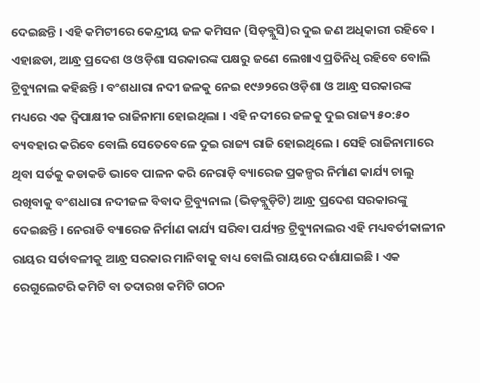ଦେଇଛନ୍ତି । ଏହି କମିଟୀରେ କେନ୍ଦ୍ରୀୟ ଜଳ କମିସନ (ସିଡ଼ବ୍ଲୁସି)ର ଦୁଇ ଜଣ ଅଧିକାରୀ ରହିବେ । ଏହାଛଡା, ଆନ୍ଧ୍ର ପ୍ରଦେଶ ଓ ଓଡ଼ିଶା ସରକାରଙ୍କ ପକ୍ଷରୁ ଜଣେ ଲେଖାଏ ପ୍ରତିନିଧି ରହିବେ ବୋଲି ଟ୍ରିବ୍ୟୁନାଲ କହିଛନ୍ତି । ବଂଶଧାରା ନଦୀ ଜଳକୁ ନେଇ ୧୯୬୨ରେ ଓଡ଼ିଶା ଓ ଆନ୍ଧ୍ର ସରକାରଙ୍କ ମଧ୍ୟରେ ଏକ ଦ୍ୱିପାକ୍ଷୀକ ରାଜିନାମା ହୋଇଥିଲା । ଏହି ନଦୀରେ ଜଳକୁ ଦୁଇ ରାଜ୍ୟ ୫୦:୫୦ ବ୍ୟବହାର କରିବେ ବୋଲି ସେତେବେଳେ ଦୁଇ ରାଜ୍ୟ ରାଜି ହୋଇଥିଲେ । ସେହି ରାଜିନାମାରେ ଥିବା ସର୍ତକୁ କଡାକଡି ଭାବେ ପାଳନ କରି ନେରାଡ଼ି ବ୍ୟାରେଜ ପ୍ରକଳ୍ପର ନିର୍ମାଣ କାର୍ଯ୍ୟ ଚାଲୁ ରଖିବାକୁ ବଂଶଧାରା ନଦୀଜଳ ବିବାଦ ଟ୍ରିବ୍ୟୁନାଲ (ଭିଡ଼ବ୍ଲୁଡ଼ିଟି) ଆନ୍ଧ୍ର ପ୍ରଦେଶ ସରକାରଙ୍କୁ ଦେଇଛନ୍ତି । ନେରାଡି ବ୍ୟାରେଜ ନିର୍ମାଣ କାର୍ଯ୍ୟ ସରିବା ପର୍ଯ୍ୟନ୍ତ ଟ୍ରିବ୍ୟୁନାଲର ଏହି ମଧ୍ୟବର୍ତୀକାଳୀନ ରାୟର ସର୍ତାବଳୀକୁ ଆନ୍ଧ୍ର ସରକାର ମାନିବାକୁ ବାଧ୍ୟ ବୋଲି ରାୟରେ ଦର୍ଶାଯାଇଛି । ଏକ ରେଗୁଲେଟରି କମିଟି ବା ତଦାରଖ କମିଟି ଗଠନ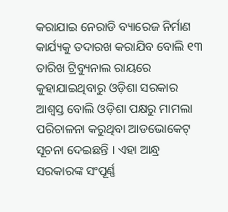କରାଯାଇ ନେରାଡି ବ୍ୟାରେଜ ନିର୍ମାଣ କାର୍ଯ୍ୟକୁ ତଦାରଖ କରାଯିବ ବୋଲି ୧୩ ତାରିଖ ଟ୍ରିବ୍ୟୁନାଲ ରାୟରେ କୁହାଯାଇଥିବାରୁ ଓଡ଼ିଶା ସରକାର ଆଶ୍ୱସ୍ତ ବୋଲି ଓଡ଼ିଶା ପକ୍ଷରୁ ମାମଲା ପରିଚାଳନା କରୁଥିବା ଆଡଭୋକେଟ୍ ସୂଚନା ଦେଇଛନ୍ତି । ଏହା ଆନ୍ଧ୍ର ସରକାରଙ୍କ ସଂପୂର୍ଣ୍ଣ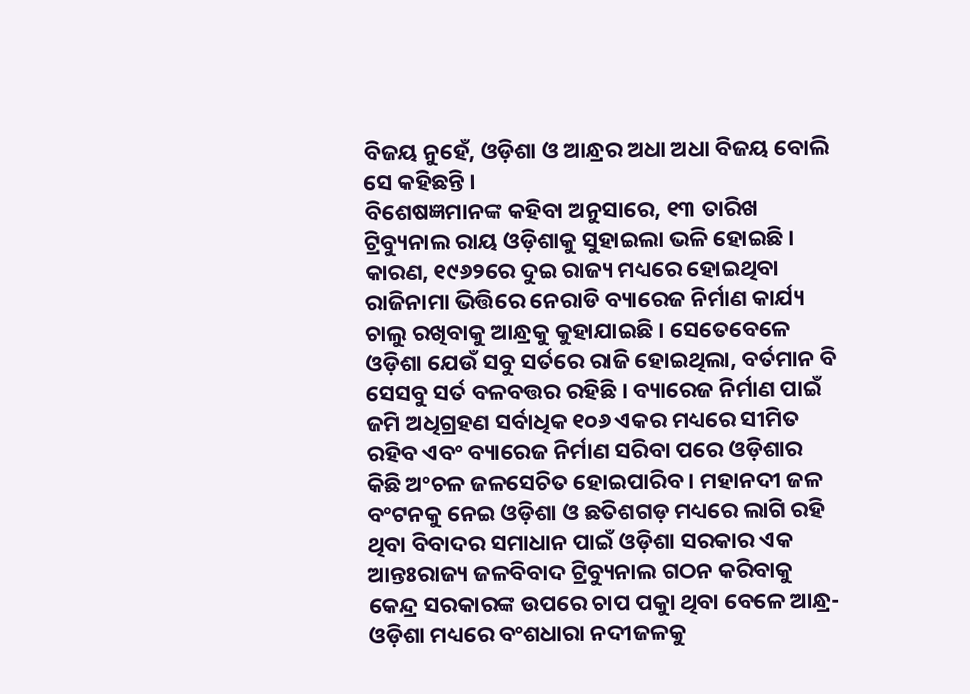ବିଜୟ ନୁହେଁ, ଓଡ଼ିଶା ଓ ଆନ୍ଧ୍ରର ଅଧା ଅଧା ବିଜୟ ବୋଲି ସେ କହିଛନ୍ତି ।
ବିଶେଷଜ୍ଞମାନଙ୍କ କହିବା ଅନୁସାରେ, ୧୩ ତାରିଖ ଟ୍ରିବ୍ୟୁନାଲ ରାୟ ଓଡ଼ିଶାକୁ ସୁହାଇଲା ଭଳି ହୋଇଛି । କାରଣ, ୧୯୬୨ରେ ଦୁଇ ରାଜ୍ୟ ମଧ୍ୟରେ ହୋଇଥିବା ରାଜିନାମା ଭିତ୍ତିରେ ନେରାଡି ବ୍ୟାରେଜ ନିର୍ମାଣ କାର୍ଯ୍ୟ ଚାଲୁ ରଖିବାକୁ ଆନ୍ଧ୍ରକୁ କୁହାଯାଇଛି । ସେତେବେଳେ ଓଡ଼ିଶା ଯେଉଁ ସବୁ ସର୍ତରେ ରାଜି ହୋଇଥିଲା, ବର୍ତମାନ ବି ସେସବୁ ସର୍ତ ବଳବତ୍ତର ରହିଛି । ବ୍ୟାରେଜ ନିର୍ମାଣ ପାଇଁ ଜମି ଅଧିଗ୍ରହଣ ସର୍ବାଧିକ ୧୦୬ ଏକର ମଧ୍ୟରେ ସୀମିତ ରହିବ ଏବଂ ବ୍ୟାରେଜ ନିର୍ମାଣ ସରିବା ପରେ ଓଡ଼ିଶାର କିଛି ଅଂଚଳ ଜଳସେଚିତ ହୋଇପାରିବ । ମହାନଦୀ ଜଳ ବଂଟନକୁ ନେଇ ଓଡ଼ିଶା ଓ ଛତିଶଗଡ଼ ମଧ୍ୟରେ ଲାଗି ରହି ଥିବା ବିବାଦର ସମାଧାନ ପାଇଁ ଓଡ଼ିଶା ସରକାର ଏକ ଆନ୍ତଃରାଜ୍ୟ ଜଳବିବାଦ ଟ୍ରିବ୍ୟୁନାଲ ଗଠନ କରିବାକୁ କେନ୍ଦ୍ର ସରକାରଙ୍କ ଉପରେ ଚାପ ପକାୁ ଥିବା ବେଳେ ଆନ୍ଧ୍ର-ଓଡ଼ିଶା ମଧ୍ୟରେ ବଂଶଧାରା ନଦୀଜଳକୁ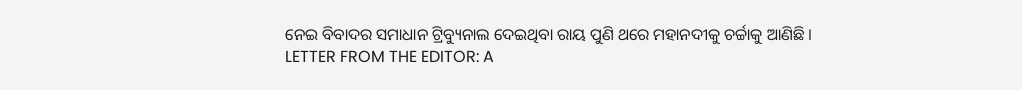ନେଇ ବିବାଦର ସମାଧାନ ଟ୍ରିବ୍ୟୁନାଲ ଦେଇଥିବା ରାୟ ପୁଣି ଥରେ ମହାନଦୀକୁ ଚର୍ଚ୍ଚାକୁ ଆଣିଛି ।
LETTER FROM THE EDITOR: A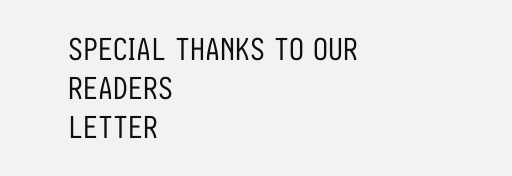SPECIAL THANKS TO OUR READERS
LETTER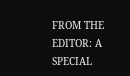FROM THE EDITOR: A SPECIAL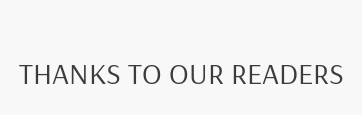THANKS TO OUR READERS